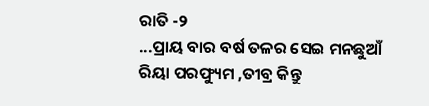ରାତି -୨
...ପ୍ରାୟ ବାର ବର୍ଷ ତଳର ସେଇ ମନଛୁଆଁ ରିୟା ପରଫ୍ୟୁମ ,ତୀବ୍ର କିନ୍ତୁ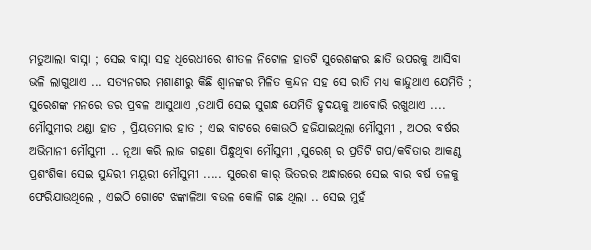ମତୁଆଲା ବାସ୍ନା ; ସେଇ ବାସ୍ନା ସହ ଧିରେଧୀରେ ଶୀତଳ ନିଟୋଳ ହାତଟି ସୁରେଶଙ୍କର ଛାତି ଉପରକୁ ଆସିବା ଭଳି ଲାଗୁଥାଏ ... ସତ୍ୟନଗର ମଶାଣୀରୁ କିଛି ଶ୍ୱାନଙ୍କର ମିଳିତ କ୍ରନ୍ଦନ ସହ ସେ ରାତି ମଧ୍ୟ କାନ୍ଦୁଥାଏ ଯେମିତି ; ସୁରେଶଙ୍କ ମନରେ ଡର ପ୍ରବଳ ଆସୁଥାଏ ,ତଥାପି ସେଇ ସୁଗନ୍ଧ ଯେମିତି ହୃଦୟକୁ ଆବୋରି ରଖୁଥାଏ .... ମୌସୁମୀର ଥଣ୍ଡା ହାତ , ପ୍ରିୟତମାର ହାତ ; ଏଇ ବାଟରେ କୋଉଠି ହଜିଯାଇଥିଲା ମୌସୁମୀ , ଅଠର ବର୍ଷର ଅଭିମାନୀ ମୌସୁମୀ .. ନୂଆ କରି ଲାଜ ଗହଣା ପିନ୍ଧୁଥିବା ମୌସୁମୀ ,ସୁରେଶ୍ ର ପ୍ରତିଟି ଗପ/କବିତାର ଆକଣ୍ଠ ପ୍ରଶଂଶିକା ସେଇ ସୁନ୍ଦରୀ ମୟୂରୀ ମୌସୁମୀ ..... ସୁରେଶ କାର୍ ଭିତରର ଅନ୍ଧାରରେ ସେଇ ବାର ବର୍ଷ ତଳକୁ ଫେରିଯାଉଥିଲେ , ଏଇଠି ଗୋଟେ ଝଙ୍କାଳିଆ ବଉଳ କୋଳି ଗଛ ଥିଲା .. ସେଇ ମୁହଁ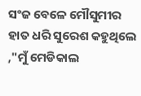ସଂଜ ବେଳେ ମୌସୁମୀର ହାତ ଧରି ସୁରେଶ କହୁଥିଲେ ,"ମୁଁ ମେଡିକାଲ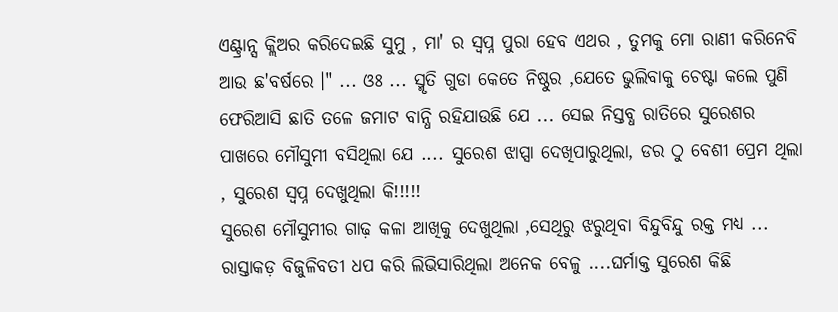ଏଣ୍ଟ୍ରାନ୍ସ କ୍ଲିଅର କରିଦେଇଛି ସୁମୁ , ମା' ର ସ୍ୱପ୍ନ ପୁରା ହେବ ଏଥର , ତୁମକୁ ମୋ ରାଣୀ କରିନେବି ଆଉ ଛ'ବର୍ଷରେ ।" ... ଓଃ ... ସ୍ମୃତି ଗୁଡା କେତେ ନିଷ୍ଠୁର ,ଯେତେ ଭୁଲିବାକୁ ଚେଷ୍ଟା କଲେ ପୁଣି ଫେରିଆସି ଛାତି ତଳେ ଜମାଟ ବାନ୍ଧି ରହିଯାଉଛି ଯେ ... ସେଇ ନିସ୍ତବ୍ଧ ରାତିରେ ସୁରେଶର ପାଖରେ ମୌସୁମୀ ବସିଥିଲା ଯେ .... ସୁରେଶ ଝାପ୍ସା ଦେଖିପାରୁଥିଲା, ଡର ଠୁ ବେଶୀ ପ୍ରେମ ଥିଲା , ସୁରେଶ ସ୍ୱପ୍ନ ଦେଖୁଥିଲା କି!!!!!
ସୁରେଶ ମୌସୁମୀର ଗାଢ଼ କଳା ଆଖିକୁ ଦେଖୁଥିଲା ,ସେଥିରୁ ଝରୁଥିବା ବିନ୍ଦୁବିନ୍ଦୁ ରକ୍ତ ମଧ୍ୟ ... ରାସ୍ତାକଡ଼ ବିଜୁଳିବତୀ ଧପ କରି ଲିଭିସାରିଥିଲା ଅନେକ ବେଳୁ ....ଘର୍ମାକ୍ତ ସୁରେଶ କିଛି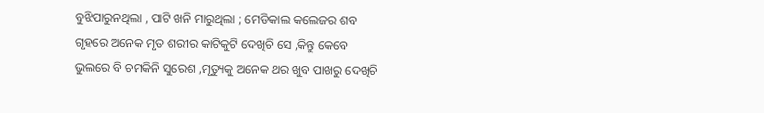ବୁଝିପାରୁନଥିଲା , ପାଟି ଖନି ମାରୁଥିଲା ; ମେଡିକାଲ କଲେଜର ଶବ ଗୃହରେ ଅନେକ ମୃତ ଶରୀର କାଟିକୁଟି ଦେଖିଚି ସେ ,କିନ୍ତୁ କେବେ ଭୁଲରେ ବି ଚମକିନି ସୁରେଶ ,ମୃତ୍ୟୁକୁ ଅନେକ ଥର ଖୁବ ପାଖରୁ ଦେଖିଚି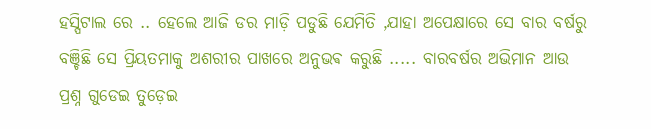ହସ୍ପିଟାଲ ରେ .. ହେଲେ ଆଜି ଡର ମାଡ଼ି ପଡୁଛି ଯେମିତି ,ଯାହା ଅପେକ୍ଷାରେ ସେ ବାର ବର୍ଷରୁ ବଞ୍ଚିଛି ସେ ପ୍ରିୟତମାକୁ ଅଶରୀର ପାଖରେ ଅନୁଭଵ କରୁଛି ..... ବାରବର୍ଷର ଅଭିମାନ ଆଉ ପ୍ରଶ୍ନ ଗୁଡେଇ ତୁଡ଼େଇ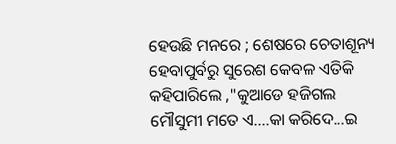ହେଉଛି ମନରେ ; ଶେଷରେ ଚେତାଶୂନ୍ୟ ହେବାପୁର୍ବରୁ ସୁରେଶ କେବଳ ଏତିକି କହିପାରିଲେ ,"କୁଆଡେ ହଜିଗଲ ମୌସୁମୀ ମତେ ଏ....କା କରିଦେ...ଇ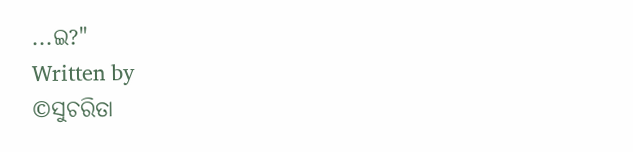...ଇ?"
Written by
©ସୁଚରିତା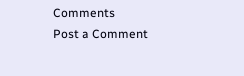Comments
Post a Comment